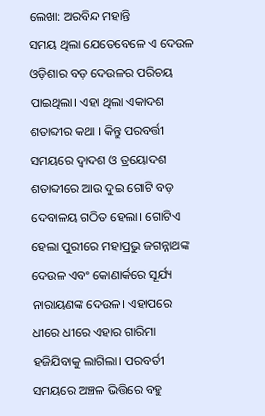ଲେଖା: ଅରବିନ୍ଦ ମହାନ୍ତି
ସମୟ ଥିଲା ଯେତେବେଳେ ଏ ଦେଉଳ ଓଡ଼ିଶାର ବଡ଼ ଦେଉଳର ପରିଚୟ ପାଇଥିଲା। ଏହା ଥିଲା ଏକାଦଶ ଶତାବ୍ଦୀର କଥା । କିନ୍ତୁ ପରବର୍ତ୍ତୀ ସମୟରେ ଦ୍ୱାଦଶ ଓ ତ୍ରୟୋଦଶ ଶତାବ୍ଦୀରେ ଆଉ ଦୁଇ ଗୋଟି ବଡ଼ ଦେବାଳୟ ଗଠିତ ହେଲା। ଗୋଟିଏ ହେଲା ପୁରୀରେ ମହାପ୍ରଭୁ ଜଗନ୍ନାଥଙ୍କ ଦେଉଳ ଏବଂ କୋଣାର୍କରେ ସୂର୍ଯ୍ୟ ନାରାୟଣଙ୍କ ଦେଉଳ। ଏହାପରେ ଧୀରେ ଧୀରେ ଏହାର ଗାରିମା ହଜିଯିବାକୁ ଲାଗିଲା। ପରବର୍ତୀ ସମୟରେ ଅଞ୍ଚଳ ଭିତ୍ତିରେ ବହୁ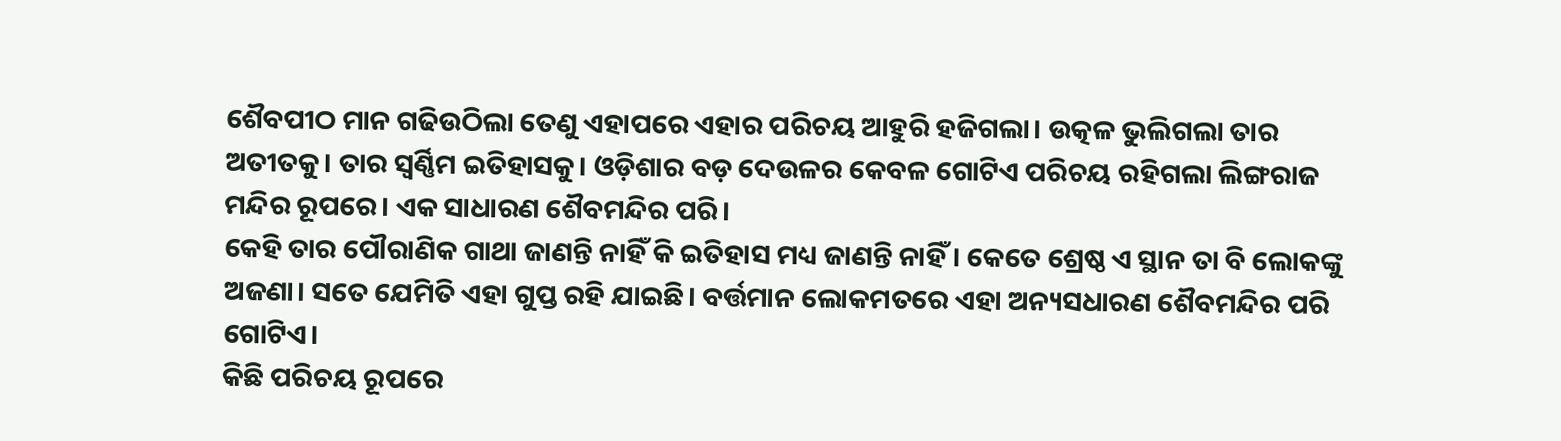ଶୈବପୀଠ ମାନ ଗଢିଉଠିଲା ତେଣୁ ଏହାପରେ ଏହାର ପରିଚୟ ଆହୁରି ହଜିଗଲା। ଉତ୍କଳ ଭୁଲିଗଲା ତାର ଅତୀତକୁ। ତାର ସ୍ୱର୍ଣ୍ଣିମ ଇତିହାସକୁ। ଓଡ଼ିଶାର ବଡ଼ ଦେଉଳର କେବଳ ଗୋଟିଏ ପରିଚୟ ରହିଗଲା ଲିଙ୍ଗରାଜ ମନ୍ଦିର ରୂପରେ। ଏକ ସାଧାରଣ ଶୈବମନ୍ଦିର ପରି।
କେହି ତାର ପୌରାଣିକ ଗାଥା ଜାଣନ୍ତି ନାହିଁ କି ଇତିହାସ ମଧ୍ୟ ଜାଣନ୍ତି ନାହିଁ। କେତେ ଶ୍ରେଷ୍ଠ ଏ ସ୍ଥାନ ତା ବି ଲୋକଙ୍କୁ ଅଜଣା। ସତେ ଯେମିତି ଏହା ଗୁପ୍ତ ରହି ଯାଇଛି। ବର୍ତ୍ତମାନ ଲୋକମତରେ ଏହା ଅନ୍ୟସଧାରଣ ଶୈବମନ୍ଦିର ପରି ଗୋଟିଏ।
କିଛି ପରିଚୟ ରୂପରେ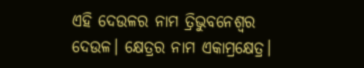ଏହି ଦେଉଳର ନାମ ତ୍ରିଭୁବନେଶ୍ୱର ଦେଉଳ। କ୍ଷେତ୍ରର ନାମ ଏକାମ୍ରକ୍ଷେତ୍ର।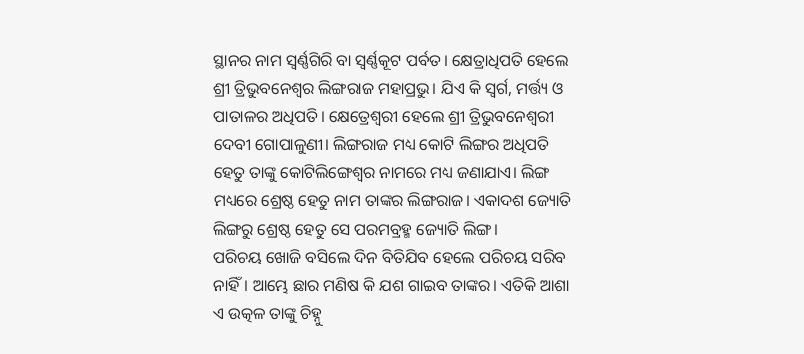ସ୍ଥାନର ନାମ ସ୍ୱର୍ଣ୍ଣଗିରି ବା ସ୍ୱର୍ଣ୍ଣକୂଟ ପର୍ବତ। କ୍ଷେତ୍ରାଧିପତି ହେଲେ ଶ୍ରୀ ତ୍ରିଭୁବନେଶ୍ୱର ଲିଙ୍ଗରାଜ ମହାପ୍ରଭୁ। ଯିଏ କି ସ୍ୱର୍ଗ, ମର୍ତ୍ତ୍ୟ ଓ ପାତାଳର ଅଧିପତି। କ୍ଷେତ୍ରେଶ୍ବରୀ ହେଲେ ଶ୍ରୀ ତ୍ରିଭୁବନେଶ୍ଵରୀ ଦେବୀ ଗୋପାଳୁଣୀ। ଲିଙ୍ଗରାଜ ମଧ୍ୟ କୋଟି ଲିଙ୍ଗର ଅଧିପତି ହେତୁ ତାଙ୍କୁ କୋଟିଲିଙ୍ଗେଶ୍ବର ନାମରେ ମଧ୍ୟ ଜଣାଯାଏ। ଲିଙ୍ଗ ମଧ୍ୟରେ ଶ୍ରେଷ୍ଠ ହେତୁ ନାମ ତାଙ୍କର ଲିଙ୍ଗରାଜ। ଏକାଦଶ ଜ୍ୟୋତି ଲିଙ୍ଗରୁ ଶ୍ରେଷ୍ଠ ହେତୁ ସେ ପରମବ୍ରହ୍ମ ଜ୍ୟୋତି ଲିଙ୍ଗ।
ପରିଚୟ ଖୋଜି ବସିଲେ ଦିନ ବିତିଯିବ ହେଲେ ପରିଚୟ ସରିବ ନାହିଁ। ଆମ୍ଭେ ଛାର ମଣିଷ କି ଯଶ ଗାଇବ ତାଙ୍କର। ଏତିକି ଆଶା ଏ ଉତ୍କଳ ତାଙ୍କୁ ଚିହ୍ନୁ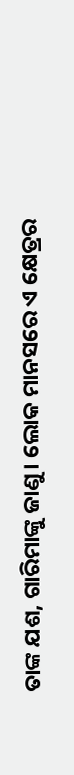ତାଙ୍କ ଯଶ, ଗାରିମାଙ୍କୁ ଜାଣୁ। ଲୋକ ମାନସରେ ଏ କ୍ଷେତ୍ରର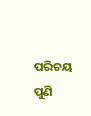ପରିଚୟ ପୁଣି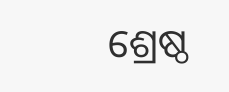ଶ୍ରେଷ୍ଠ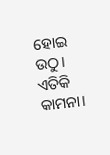ହୋଇ ଉଠୁ। ଏତିକି କାମନା।